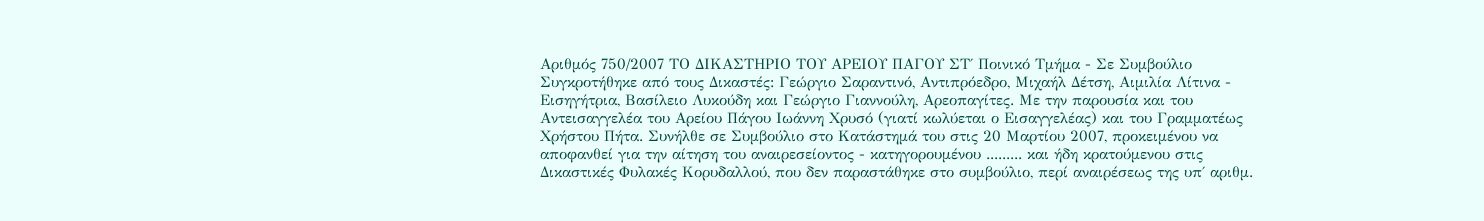Αριθμός 750/2007 ΤΟ ΔΙΚΑΣΤΗΡΙΟ ΤΟΥ ΑΡΕΙΟΥ ΠΑΓΟΥ ΣΤ΄ Ποινικό Τμήμα - Σε Συμβούλιο Συγκροτήθηκε από τους Δικαστές: Γεώργιο Σαραντινό, Αντιπρόεδρο, Μιχαήλ Δέτση, Αιμιλία Λίτινα - Εισηγήτρια, Βασίλειο Λυκούδη και Γεώργιο Γιαννούλη, Αρεοπαγίτες. Με την παρουσία και του Αντεισαγγελέα του Αρείου Πάγου Ιωάννη Χρυσό (γιατί κωλύεται ο Εισαγγελέας) και του Γραμματέως Χρήστου Πήτα. Συνήλθε σε Συμβούλιο στο Κατάστημά του στις 20 Μαρτίου 2007, προκειμένου να αποφανθεί για την αίτηση του αναιρεσείοντος - κατηγορουμένου ......... και ήδη κρατούμενου στις Δικαστικές Φυλακές Κορυδαλλού, που δεν παραστάθηκε στο συμβούλιο, περί αναιρέσεως της υπ΄ αριθμ.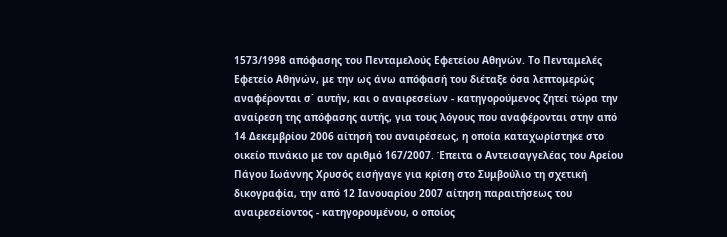1573/1998 απόφασης του Πενταμελούς Εφετείου Αθηνών. Το Πενταμελές Εφετείο Αθηνών, με την ως άνω απόφασή του διέταξε όσα λεπτομερώς αναφέρονται σ΄ αυτήν, και ο αναιρεσείων - κατηγορούμενος ζητεί τώρα την αναίρεση της απόφασης αυτής, για τους λόγους που αναφέρονται στην από 14 Δεκεμβρίου 2006 αίτησή του αναιρέσεως, η οποία καταχωρίστηκε στο οικείο πινάκιο με τον αριθμό 167/2007. Έπειτα ο Αντεισαγγελέας του Αρείου Πάγου Ιωάννης Χρυσός εισήγαγε για κρίση στο Συμβούλιο τη σχετική δικογραφία, την από 12 Ιανουαρίου 2007 αίτηση παραιτήσεως του αναιρεσείοντος - κατηγορουμένου, ο οποίος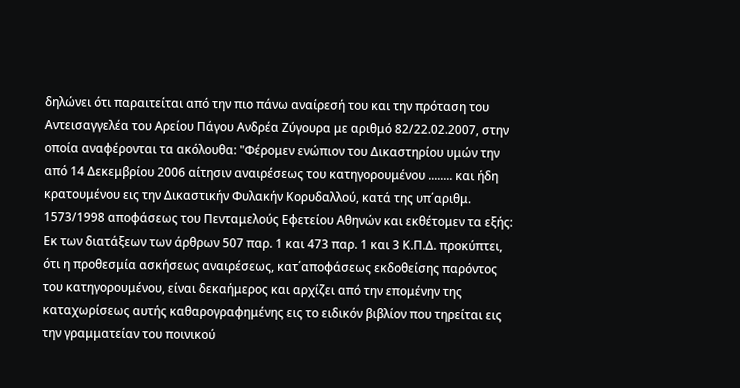δηλώνει ότι παραιτείται από την πιο πάνω αναίρεσή του και την πρόταση του Αντεισαγγελέα του Αρείου Πάγου Ανδρέα Ζύγουρα με αριθμό 82/22.02.2007, στην οποία αναφέρονται τα ακόλουθα: "Φέρομεν ενώπιον του Δικαστηρίου υμών την από 14 Δεκεμβρίου 2006 αίτησιν αναιρέσεως του κατηγορουμένου ........ και ήδη κρατουμένου εις την Δικαστικήν Φυλακήν Κορυδαλλού, κατά της υπ΄αριθμ. 1573/1998 αποφάσεως του Πενταμελούς Εφετείου Αθηνών και εκθέτομεν τα εξής: Εκ των διατάξεων των άρθρων 507 παρ. 1 και 473 παρ. 1 και 3 Κ.Π.Δ. προκύπτει, ότι η προθεσμία ασκήσεως αναιρέσεως, κατ΄αποφάσεως εκδοθείσης παρόντος του κατηγορουμένου, είναι δεκαήμερος και αρχίζει από την επομένην της καταχωρίσεως αυτής καθαρογραφημένης εις το ειδικόν βιβλίον που τηρείται εις την γραμματείαν του ποινικού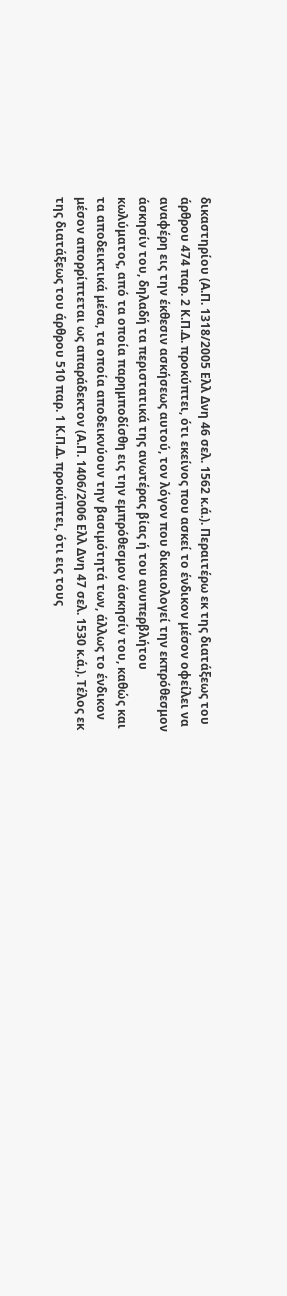δικαστηρίου (Α.Π. 1318/2005 Ελλ Δνη 46 σελ. 1562 κ.ά.). Περαιτέρω εκ της διατάξεως του άρθρου 474 παρ. 2 Κ.Π.Δ. προκύπτει, ότι εκείνος που ασκεί το ένδικον μέσον οφείλει να αναφέρη εις την έκθεσιν ασκήσεως αυτού, τον λόγον που δικαιολογεί την εκπρόθεσμον άσκησίν του, δηλαδή τα περιστατικά της ανωτέρας βίας ή του ανυπερβλήτου κωλύματος, από τα οποία παρημποδίσθη εις την εμπρόθεσμον άσκησίν του, καθώς και τα αποδεικτικά μέσα, τα οποία αποδεικνύουν την βασιμότητά των, άλλως το ένδικον μέσον απορρίπτεται ως απαράδεκτον (Α.Π. 1406/2006 Ελλ Δνη 47 σελ. 1530 κ.ά.). Τέλος εκ της διατάξεως του άρθρου 510 παρ. 1 Κ.Π.Δ. προκύπτει, ότι εις τους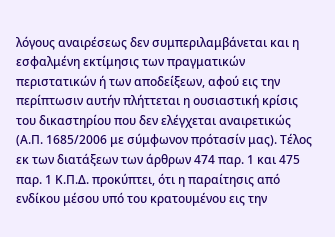λόγους αναιρέσεως δεν συμπεριλαμβάνεται και η εσφαλμένη εκτίμησις των πραγματικών περιστατικών ή των αποδείξεων, αφού εις την περίπτωσιν αυτήν πλήττεται η ουσιαστική κρίσις του δικαστηρίου που δεν ελέγχεται αναιρετικώς (Α.Π. 1685/2006 με σύμφωνον πρότασίν μας). Τέλος εκ των διατάξεων των άρθρων 474 παρ. 1 και 475 παρ. 1 Κ.Π.Δ. προκύπτει, ότι η παραίτησις από ενδίκου μέσου υπό του κρατουμένου εις την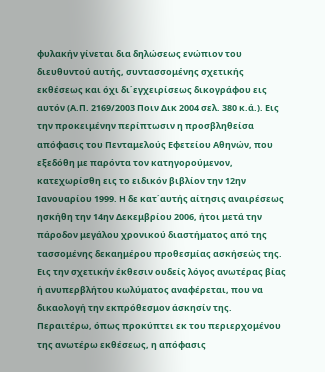φυλακήν γίνεται δια δηλώσεως ενώπιον του διευθυντού αυτής, συντασσομένης σχετικής εκθέσεως και όχι δι΄εγχειρίσεως δικογράφου εις αυτόν (Α.Π. 2169/2003 Ποιν Δικ 2004 σελ. 380 κ.ά.). Εις την προκειμένην περίπτωσιν η προσβληθείσα απόφασις του Πενταμελούς Εφετείου Αθηνών, που εξεδόθη με παρόντα τον κατηγορούμενον, κατεχωρίσθη εις το ειδικόν βιβλίον την 12ην Ιανουαρίου 1999. Η δε κατ΄αυτής αίτησις αναιρέσεως ησκήθη την 14ην Δεκεμβρίου 2006, ήτοι μετά την πάροδον μεγάλου χρονικού διαστήματος από της τασσομένης δεκαημέρου προθεσμίας ασκήσεώς της. Εις την σχετικήν έκθεσιν ουδείς λόγος ανωτέρας βίας ή ανυπερβλήτου κωλύματος αναφέρεται, που να δικαολογή την εκπρόθεσμον άσκησίν της. Περαιτέρω, όπως προκύπτει εκ του περιερχομένου της ανωτέρω εκθέσεως, η απόφασις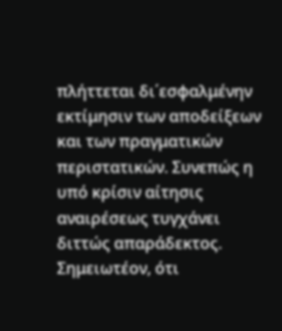πλήττεται δι΄εσφαλμένην εκτίμησιν των αποδείξεων και των πραγματικών περιστατικών. Συνεπώς η υπό κρίσιν αίτησις αναιρέσεως τυγχάνει διττώς απαράδεκτος. Σημειωτέον, ότι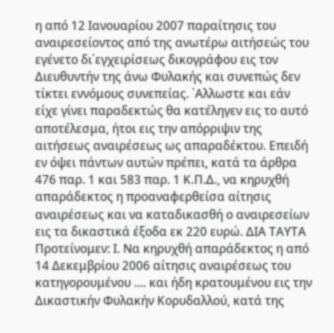η από 12 Ιανουαρίου 2007 παραίτησις του αναιρεσείοντος από της ανωτέρω αιτήσεώς του εγένετο δι΄εγχειρίσεως δικογράφου εις τον Διευθυντήν της άνω Φυλακής και συνεπώς δεν τίκτει εννόμους συνεπείας. ΄Αλλωστε και εάν είχε γίνει παραδεκτώς θα κατέληγεν εις το αυτό αποτέλεσμα, ήτοι εις την απόρριψιν της αιτήσεως αναιρέσεως ως απαραδέκτου. Επειδή εν όψει πάντων αυτών πρέπει, κατά τα άρθρα 476 παρ. 1 και 583 παρ. 1 Κ.Π.Δ., να κηρυχθή απαράδεκτος η προαναφερθείσα αίτησις αναιρέσεως και να καταδικασθή ο αναιρεσείων εις τα δικαστικά έξοδα εκ 220 ευρώ. ΔΙΑ ΤΑΥΤΑ Προτείνομεν: Ι. Να κηρυχθή απαράδεκτος η από 14 Δεκεμβρίου 2006 αίτησις αναιρέσεως του κατηγορουμένου .... και ήδη κρατουμένου εις την Δικαστικήν Φυλακήν Κορυδαλλού, κατά της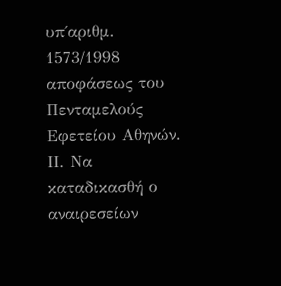υπ΄αριθμ. 1573/1998 αποφάσεως του Πενταμελούς Εφετείου Αθηνών. ΙΙ. Να καταδικασθή ο αναιρεσείων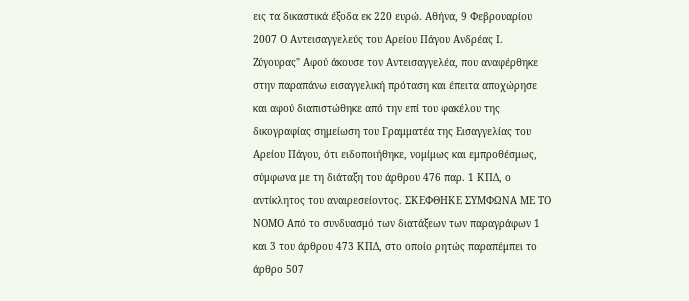εις τα δικαστικά έξοδα εκ 220 ευρώ. Αθήνα, 9 Φεβρουαρίου 2007 Ο Αντεισαγγελεύς του Αρείου Πάγου Ανδρέας Ι. Ζύγουρας" Αφού άκουσε τον Αντεισαγγελέα, που αναφέρθηκε στην παραπάνω εισαγγελική πρόταση και έπειτα αποχώρησε και αφού διαπιστώθηκε από την επί του φακέλου της δικογραφίας σημείωση του Γραμματέα της Εισαγγελίας του Αρείου Πάγου, ότι ειδοποιήθηκε, νομίμως και εμπροθέσμως, σύμφωνα με τη διάταξη του άρθρου 476 παρ. 1 ΚΠΔ, ο αντίκλητος του αναιρεσείοντος. ΣΚΕΦΘΗΚΕ ΣΥΜΦΩΝΑ ΜΕ ΤΟ ΝΟΜΟ Από το συνδυασμό των διατάξεων των παραγράφων 1 και 3 του άρθρου 473 ΚΠΔ, στο οποίο ρητώς παραπέμπει το άρθρο 507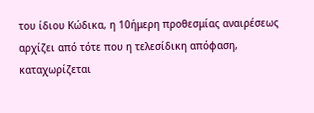του ίδιου Κώδικα, η 10ήμερη προθεσμίας αναιρέσεως αρχίζει από τότε που η τελεσίδικη απόφαση, καταχωρίζεται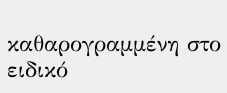καθαρογραμμένη στο ειδικό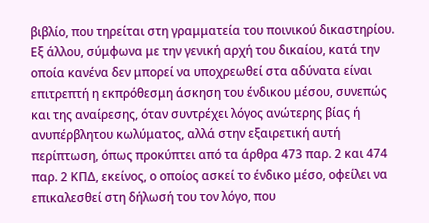βιβλίο, που τηρείται στη γραμματεία του ποινικού δικαστηρίου. Εξ άλλου, σύμφωνα με την γενική αρχή του δικαίου, κατά την οποία κανένα δεν μπορεί να υποχρεωθεί στα αδύνατα είναι επιτρεπτή η εκπρόθεσμη άσκηση του ένδικου μέσου, συνεπώς και της αναίρεσης, όταν συντρέχει λόγος ανώτερης βίας ή ανυπέρβλητου κωλύματος, αλλά στην εξαιρετική αυτή περίπτωση, όπως προκύπτει από τα άρθρα 473 παρ. 2 και 474 παρ. 2 ΚΠΔ, εκείνος, ο οποίος ασκεί το ένδικο μέσο, οφείλει να επικαλεσθεί στη δήλωσή του τον λόγο, που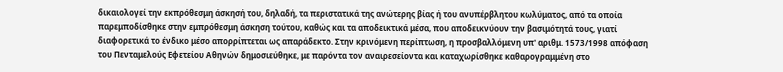δικαιολογεί την εκπρόθεσμη άσκησή του, δηλαδή, τα περιστατικά της ανώτερης βίας ή του ανυπέρβλητου κωλύματος, από τα οποία παρεμποδίσθηκε στην εμπρόθεσμη άσκηση τούτου, καθώς και τα αποδεικτικά μέσα, που αποδεικνύουν την βασιμότητά τους, γιατί διαφορετικά το ένδικο μέσο απορρίπτεται ως απαράδεκτο. Στην κρινόμενη περίπτωση, η προσβαλλόμενη υπ' αριθμ. 1573/1998 απόφαση του Πενταμελούς Εφετείου Αθηνών δημοσιεύθηκε, με παρόντα τον αναιρεσείοντα και καταχωρίσθηκε καθαρογραμμένη στο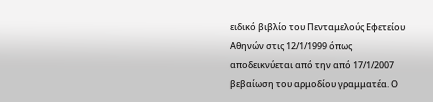ειδικό βιβλίο του Πενταμελούς Εφετείου Αθηνών στις 12/1/1999 όπως αποδεικνύεται από την από 17/1/2007 βεβαίωση του αρμοδίου γραμματέα. Ο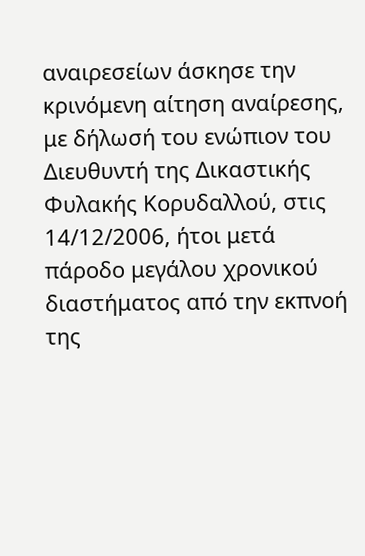αναιρεσείων άσκησε την κρινόμενη αίτηση αναίρεσης, με δήλωσή του ενώπιον του Διευθυντή της Δικαστικής Φυλακής Κορυδαλλού, στις 14/12/2006, ήτοι μετά πάροδο μεγάλου χρονικού διαστήματος από την εκπνοή της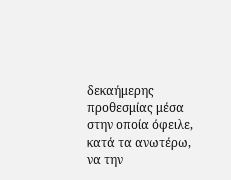δεκαήμερης προθεσμίας μέσα στην οποία όφειλε, κατά τα ανωτέρω, να την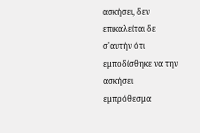ασκήσει, δεν επικαλείται δε σ'αυτήν ότι εμποδίσθηκε να την ασκήσει εμπρόθεσμα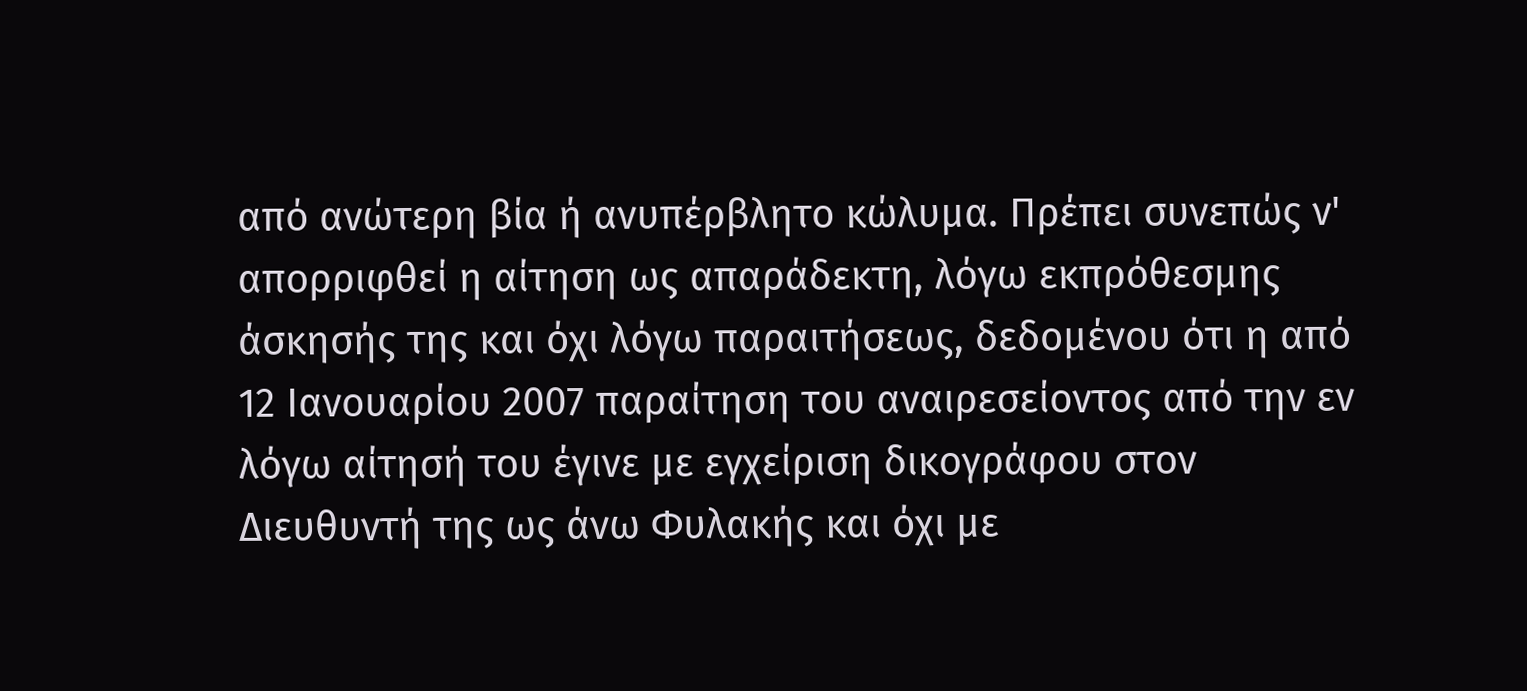από ανώτερη βία ή ανυπέρβλητο κώλυμα. Πρέπει συνεπώς ν' απορριφθεί η αίτηση ως απαράδεκτη, λόγω εκπρόθεσμης άσκησής της και όχι λόγω παραιτήσεως, δεδομένου ότι η από 12 Ιανουαρίου 2007 παραίτηση του αναιρεσείοντος από την εν λόγω αίτησή του έγινε με εγχείριση δικογράφου στον Διευθυντή της ως άνω Φυλακής και όχι με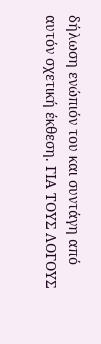δήλωση ενώπιόν του και συντάγη από αυτόν σχετική έκθεση. ΓΙΑ ΤΟΥΣ ΛΟΓΟΥΣ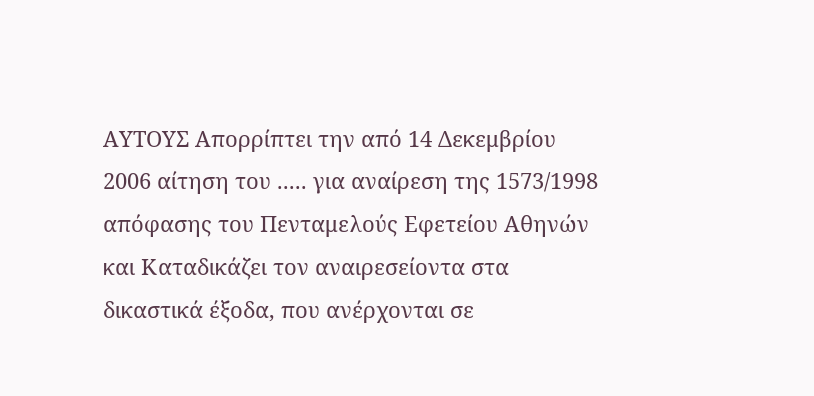ΑΥΤΟΥΣ Απορρίπτει την από 14 Δεκεμβρίου 2006 αίτηση του ..... για αναίρεση της 1573/1998 απόφασης του Πενταμελούς Εφετείου Αθηνών και Καταδικάζει τον αναιρεσείοντα στα δικαστικά έξοδα, που ανέρχονται σε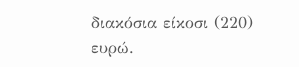διακόσια είκοσι (220) ευρώ.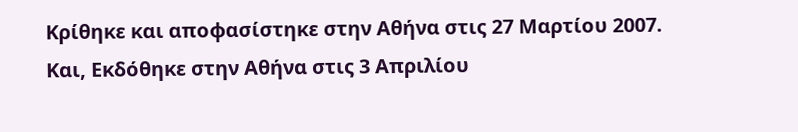Κρίθηκε και αποφασίστηκε στην Αθήνα στις 27 Μαρτίου 2007. Και, Εκδόθηκε στην Αθήνα στις 3 Απριλίου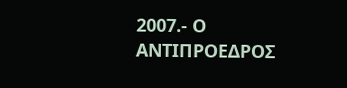2007.- Ο ΑΝΤΙΠΡΟΕΔΡΟΣ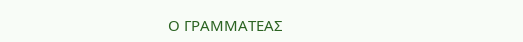Ο ΓΡΑΜΜΑΤΕΑΣ